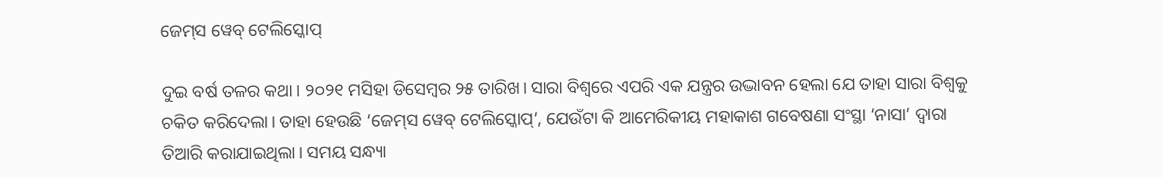ଜେମ୍‌ସ ୱେବ୍‌ ଟେଲିସ୍କୋପ୍‌

ଦୁଇ ବର୍ଷ ତଳର କଥା। ୨୦୨୧ ମସିହା ଡିସେମ୍ବର ୨୫ ତାରିଖ। ସାରା ବିଶ୍ୱରେ ଏପରି ଏକ ଯନ୍ତ୍ରର ଉଦ୍ଭାବନ ହେଲା ଯେ ତାହା ସାରା ବିଶ୍ୱକୁ ଚକିତ କରିଦେଲା। ତାହା ହେଉଛି ‘ଜେମ୍‌ସ ୱେବ୍‌ ଟେଲିସ୍କୋପ୍‌’, ଯେଉଁଟା କି ଆମେରିକୀୟ ମହାକାଶ ଗବେଷଣା ସଂସ୍ଥା ‘ନାସା’ ଦ୍ୱାରା ତିଆରି କରାଯାଇଥିଲା। ସମୟ ସନ୍ଧ୍ୟା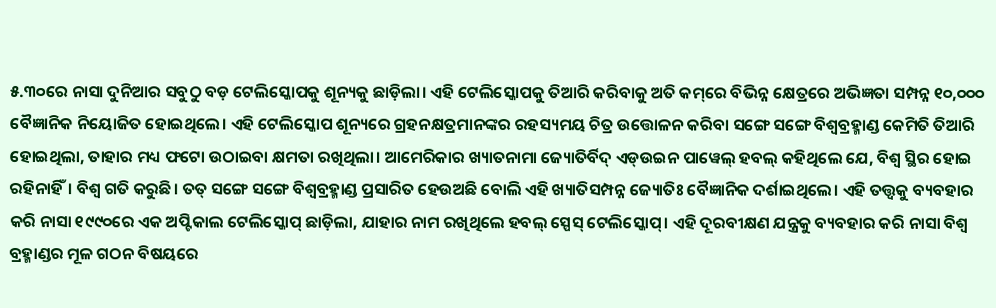୫.୩୦ରେ ନାସା ଦୁନିଆର ସବୁଠୁ ବଡ଼ ଟେଲିସ୍କୋପକୁ ଶୂନ୍ୟକୁ ଛାଡ଼ିଲା। ଏହି ଟେଲିସ୍କୋପକୁ ତିଆରି କରିବାକୁ ଅତି କମ୍‌ରେ ବିଭିନ୍ନ କ୍ଷେତ୍ରରେ ଅଭିଜ୍ଞତା ସମ୍ପନ୍ନ ୧୦,୦୦୦ ବୈଜ୍ଞାନିକ ନିୟୋଜିତ ହୋଇଥିଲେ। ଏହି ଟେଲିସ୍କୋପ ଶୂନ୍ୟରେ ଗ୍ରହନକ୍ଷତ୍ରମାନଙ୍କର ରହସ୍ୟମୟ ଚିତ୍ର ଉତ୍ତୋଳନ କରିବା ସଙ୍ଗେ ସଙ୍ଗେ ବିଶ୍ୱବ୍ରହ୍ମାଣ୍ଡ କେମିତି ତିଆରି ହୋଇଥିଲା, ତାହାର ମଧ୍ୟ ଫଟୋ ଉଠାଇବା କ୍ଷମତା ରଖିଥିଲା। ଆମେରିକାର ଖ୍ୟାତନାମା ଜ୍ୟୋତିର୍ବିଦ୍‌ ଏଡ୍‌ଉଇନ ପାୱେଲ୍‌ ହବଲ୍‌ କହିଥିଲେ ଯେ, ବିଶ୍ୱ ସ୍ଥିର ହୋଇ ରହିନାହିଁ। ବିଶ୍ୱ ଗତି କରୁଛି। ତତ୍‌ ସଙ୍ଗେ ସଙ୍ଗେ ବିଶ୍ୱବ୍ରହ୍ମାଣ୍ଡ ପ୍ରସାରିତ ହେଉଅଛି ବୋଲି ଏହି ଖ୍ୟାତିସମ୍ପନ୍ନ ଜ୍ୟୋତିଃ ବୈଜ୍ଞାନିକ ଦର୍ଶାଇଥିଲେ। ଏହି ତତ୍ତ୍ୱକୁ ବ୍ୟବହାର କରି ନାସା ୧୯୯୦ରେ ଏକ ଅପ୍ଟିକାଲ ଟେଲିସ୍କୋପ୍‌ ଛାଡ଼ିଲା, ଯାହାର ନାମ ରଖିଥିଲେ ହବଲ୍‌ ସ୍ପେସ୍‌ ଟେଲିସ୍କୋପ୍‌। ଏହି ଦୂରବୀକ୍ଷଣ ଯନ୍ତ୍ରକୁ ବ୍ୟବହାର କରି ନାସା ବିଶ୍ୱ ବ୍ରହ୍ମାଣ୍ଡର ମୂଳ ଗଠନ ବିଷୟରେ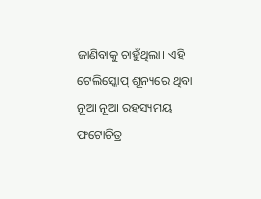ଜାଣିବାକୁ ଚାହୁଁଥିଲା। ଏହି ଟେଲିସ୍କୋପ୍‌ ଶୂନ୍ୟରେ ଥିବା ନୂଆ ନୂଆ ରହସ୍ୟମୟ ଫଟୋଚିତ୍ର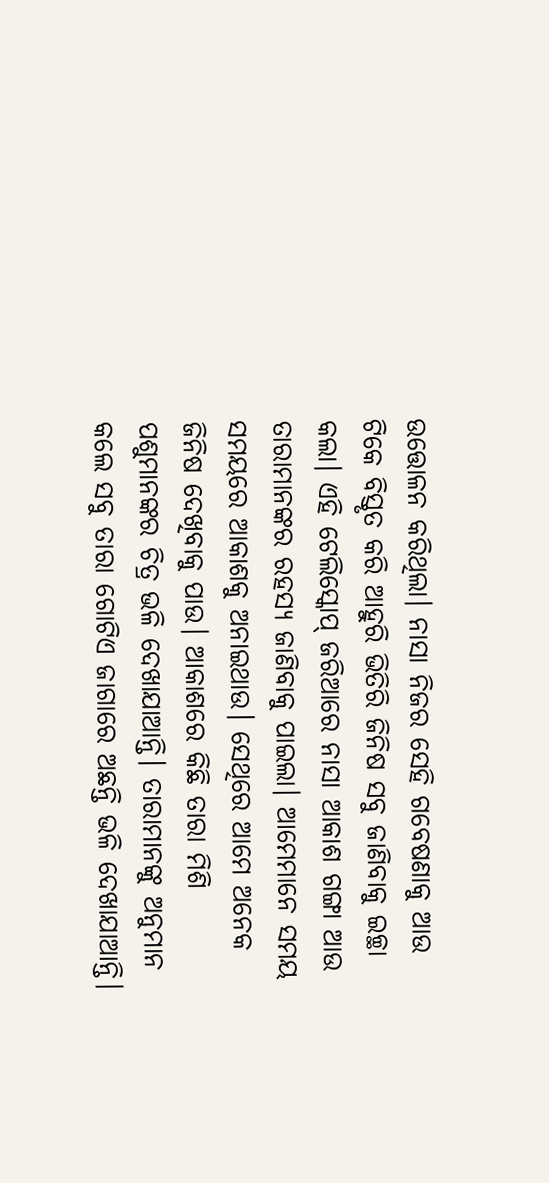ଉତ୍ତୋଳନ କରିଥିଲା। ନାସା ନିଜର ସେହି ଗବେଷଣାକୁ ଆଉ ଟିକେ ବିସ୍ତୃତ କରି ଆହୁରି ଭିତିରି ଜିନିଷ ସବୁ ଜାଣିବାକୁ ଇଚ୍ଛା କଲା। ଏହି ଟେଲିସ୍କୋପ୍‌ ଜରିଆରେ ନାସା ଆକାଶ ଗଙ୍ଗା ଆଉ ତାରାମାନଙ୍କର ରହସ୍ୟ ଜାଣିବାକୁ ପାଇଲା। ଆମେମାନେ ସମୟ ସମୟରେ ଆକାଶକୁ ଅନାଇଥାଉ। ସେଥିରେ ଆମେ ଅନେକ ଜିନିଷ ଦେଖିବାକୁ ପାଉ। ଆକାଶରେ କିଛି ତାରା ମିଶି ପଶୁମାନଙ୍କର ଚିତ୍ର ଭଳି ଦେଖାଯାଆନ୍ତି। ତାରାମାନଙ୍କୁ ଅନୁମାନ କଲେ ସବୁ ତାରା ଗୋଟିଏ ଜାଗାରେ ଅଛନ୍ତି ଭଳି ଦେଖାଯାଆନ୍ତି।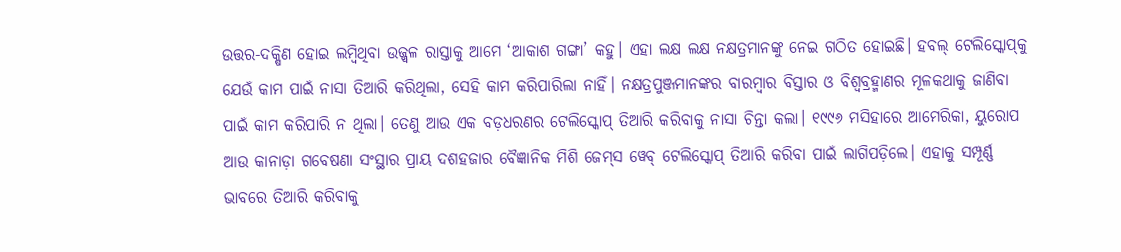ଉତ୍ତର-ଦକ୍ଷିଣ ହୋଇ ଲମ୍ବିଥିବା ଉଜ୍ଜ୍ୱଳ ରାସ୍ତାକୁ ଆମେ ‘ଆକାଶ ଗଙ୍ଗା’ କହୁ। ଏହା ଲକ୍ଷ ଲକ୍ଷ ନକ୍ଷତ୍ରମାନଙ୍କୁ ନେଇ ଗଠିତ ହୋଇଛି। ହବଲ୍‌ ଟେଲିସ୍କୋପ୍‌କୁ ଯେଉଁ କାମ ପାଇଁ ନାସା ତିଆରି କରିଥିଲା, ସେହି କାମ କରିପାରିଲା ନାହିଁ। ନକ୍ଷତ୍ରପୁଞ୍ଜମାନଙ୍କର ବାରମ୍ବାର ବିସ୍ତାର ଓ ବିଶ୍ୱବ୍ରହ୍ମାଣର ମୂଳକଥାକୁ ଜାଣିବା ପାଇଁ କାମ କରିପାରି ନ ଥିଲା। ତେଣୁ ଆଉ ଏକ ବଡ଼ଧରଣର ଟେଲିସ୍କୋପ୍‌ ତିଆରି କରିବାକୁ ନାସା ଚିନ୍ତା କଲା। ୧୯୯୬ ମସିହାରେ ଆମେରିକା, ୟୁରୋପ ଆଉ କାନାଡ଼ା ଗବେଷଣା ସଂସ୍ଥାର ପ୍ରାୟ ଦଶହଜାର ବୈଜ୍ଞାନିକ ମିଶି ଜେମ୍‌ସ ୱେବ୍‌ ଟେଲିସ୍କୋପ୍‌ ତିଆରି କରିବା ପାଇଁ ଲାଗିପଡ଼ିଲେ। ଏହାକୁ ସମ୍ପୂର୍ଣ୍ଣ ଭାବରେ ତିଆରି କରିବାକୁ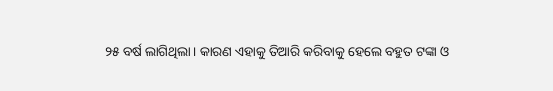୨୫ ବର୍ଷ ଲାଗିଥିଲା। କାରଣ ଏହାକୁ ତିଆରି କରିବାକୁ ହେଲେ ବହୁତ ଟଙ୍କା ଓ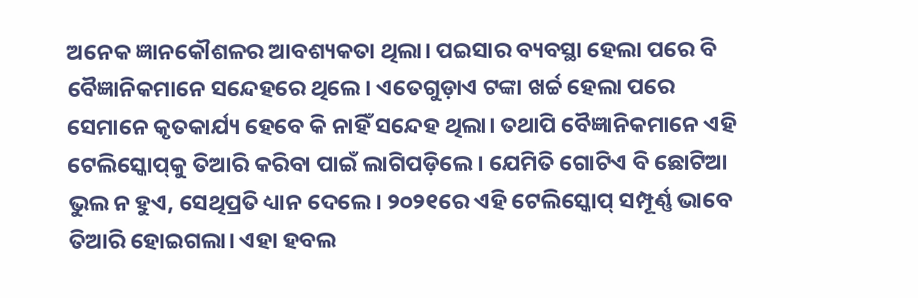ଅନେକ ଜ୍ଞାନକୌଶଳର ଆବଶ୍ୟକତା ଥିଲା। ପଇସାର ବ୍ୟବସ୍ଥା ହେଲା ପରେ ବି ବୈଜ୍ଞାନିକମାନେ ସନ୍ଦେହରେ ଥିଲେ। ଏତେଗୁଡ଼ାଏ ଟଙ୍କା ଖର୍ଚ୍ଚ ହେଲା ପରେ ସେମାନେ କୃତକାର୍ଯ୍ୟ ହେବେ କି ନାହିଁ ସନ୍ଦେହ ଥିଲା। ତଥାପି ବୈଜ୍ଞାନିକମାନେ ଏହି ଟେଲିସ୍କୋପ୍‌କୁ ତିଆରି କରିବା ପାଇଁ ଲାଗିପଡ଼ିଲେ। ଯେମିତି ଗୋଟିଏ ବି ଛୋଟିଆ ଭୁଲ ନ ହୁଏ, ସେଥିପ୍ରତି ଧ୍ୟାନ ଦେଲେ। ୨୦୨୧ରେ ଏହି ଟେଲିସ୍କୋପ୍‌ ସମ୍ପୂର୍ଣ୍ଣ ଭାବେ ତିଆରି ହୋଇଗଲା। ଏହା ହବଲ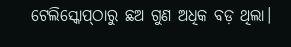ଟେଲିସ୍କୋପ୍‌ଠାରୁ ଛଅ ଗୁଣ ଅଧିକ ବଡ଼ ଥିଲା।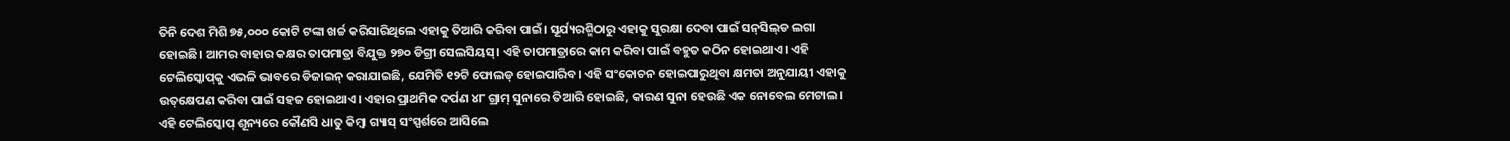ତିନି ଦେଶ ମିଶି ୭୫,୦୦୦ କୋଟି ଟଙ୍କା ଖର୍ଚ୍ଚ କରିସାରିଥିଲେ ଏହାକୁ ତିଆରି କରିବା ପାଇଁ। ସୂର୍ଯ୍ୟରଶ୍ମିଠାରୁ ଏହାକୁ ସୁରକ୍ଷା ଦେବା ପାଇଁ ସନ୍‌ସିଲ୍‌ଡ ଲଗା ହୋଇଛି। ଆମର ବାହାର କକ୍ଷର ତାପମାତ୍ରା ବିଯୁକ୍ତ ୨୭୦ ଡିଗ୍ରୀ ସେଲସିୟସ୍‌। ଏହି ତାପମାତ୍ରାରେ କାମ କରିବା ପାଇଁ ବହୁତ କଠିନ ହୋଇଥାଏ। ଏହି ଟେଲିସ୍କୋପ୍‌କୁ ଏଭଳି ଭାବରେ ଡିଜାଇନ୍‌ କରାଯାଇଛି, ଯେମିତି ୧୨ଟି ଫୋଲଡ୍‌ ହୋଇପାରିବ। ଏହି ସଂକୋଚନ ହୋଇପାରୁଥିବା କ୍ଷମତା ଅନୁଯାୟୀ ଏହାକୁ ଉତ୍‌କ୍ଷେପଣ କରିବା ପାଇଁ ସହଜ ହୋଇଥାଏ। ଏହାର ପ୍ରାଥମିକ ଦର୍ପଣ ୪୮ ଗ୍ରାମ୍‌ ସୁନାରେ ତିଆରି ହୋଇଛି, କାରଣ ସୁନା ହେଉଛି ଏକ ନୋବେଲ ମେଟାଲ। ଏହି ଟେଲିସ୍କୋପ୍‌ ଶୂନ୍ୟରେ କୌଣସି ଧାତୁ କିମ୍ବା ଗ୍ୟାସ୍‌ ସଂସ୍ପର୍ଶରେ ଆସିଲେ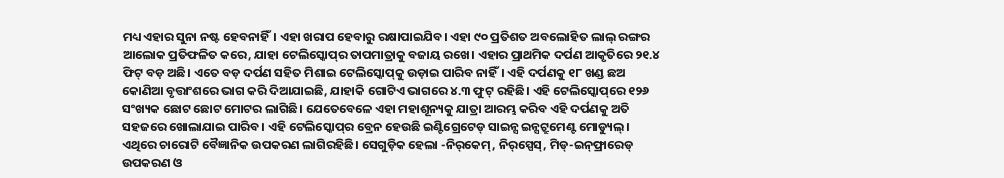ମଧ୍ୟ ଏହାର ସୁନା ନଷ୍ଟ ହେବନାହିଁ। ଏହା ଖରାପ ହେବାରୁ ରକ୍ଷାପାଇଯିବ। ଏହା ୯୦ ପ୍ରତିଶତ ଅବଲୋହିତ ଲାଲ୍‌ ରଙ୍ଗର ଆଲୋକ ପ୍ରତିଫଳିତ କରେ, ଯାହା ଟେଲିସ୍କୋପ୍‌ର ତାପମାତ୍ରାକୁ ବଜାୟ ରଖେ। ଏହାର ପ୍ରାଥମିକ ଦର୍ପଣ ଆକୃତିରେ ୨୧.୪ ଫିଟ୍‌ ବଡ଼ ଅଛି। ଏତେ ବଡ଼ ଦର୍ପଣ ସହିତ ମିଶାଇ ଟେଲିସ୍କୋପ୍‌କୁ ଉଡ଼ାଇ ପାରିବ ନାହିଁ। ଏହି ଦର୍ପଣକୁ ୧୮ ଖଣ୍ଡ ଛଅ କୋଣିଆ ବୃତ୍ତାଂଶରେ ଭାଗ କରି ଦିଆଯାଇଛି, ଯାହାକି ଗୋଟିଏ ଭାଗରେ ୪.୩ ଫୁଟ୍‌ ରହିଛି। ଏହି ଟେଲିସ୍କୋପ୍‌ରେ ୧୨୬ ସଂଖ୍ୟକ ଛୋଟ ଛୋଟ ମୋଟର ଲାଗିଛି। ଯେତେବେଳେ ଏହା ମହାଶୂନ୍ୟକୁ ଯାତ୍ରା ଆରମ୍ଭ କରିବ ଏହି ଦର୍ପଣକୁ ଅତି ସହଜରେ ଖୋଲାଯାଇ ପାରିବ। ଏହି ଟେଲିସ୍କୋପ୍‌ର ବ୍ରେନ ହେଉଛି ଇଣ୍ଟିଗ୍ରେଟେଡ୍‌ ସାଇନ୍ସ ଇନ୍ସଟ୍ରୁମେଣ୍ଟ ମୋଡ୍ୟୁଲ୍‌। ଏଥିରେ ଚାରୋଟି ବୈଜ୍ଞାନିକ ଉପକରଣ ଲାଗିରହିଛି। ସେଗୁଡ଼ିକ ହେଲା -ନିର୍‌କେମ୍‌, ନିର୍‌ସ୍ପେସ୍‌, ମିଡ୍‌-ଇନ୍‌ଫ୍ରାରେଡ୍‌ ଉପକରଣ ଓ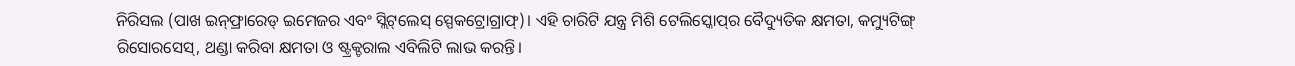ନିରିସଲ (ପାଖ ଇନ୍‌ଫ୍ରାରେଡ୍‌ ଇମେଜର ଏବଂ ସ୍ଲିଟ୍‌ଲେସ୍‌ ସ୍ପେକଟ୍ରୋଗ୍ରାଫ୍‌)। ଏହି ଚାରିଟି ଯନ୍ତ୍ର ମିଶି ଟେଲିସ୍କୋପ୍‌ର ବୈଦ୍ୟୁତିକ କ୍ଷମତା, କମ୍ୟୁଟିଙ୍ଗ୍‌ ରିସୋରସେସ୍‌, ଥଣ୍ଡା କରିବା କ୍ଷମତା ଓ ଷ୍ଟ୍ରକ୍ଚରାଲ ଏବିଲିଟି ଲାଭ କରନ୍ତି।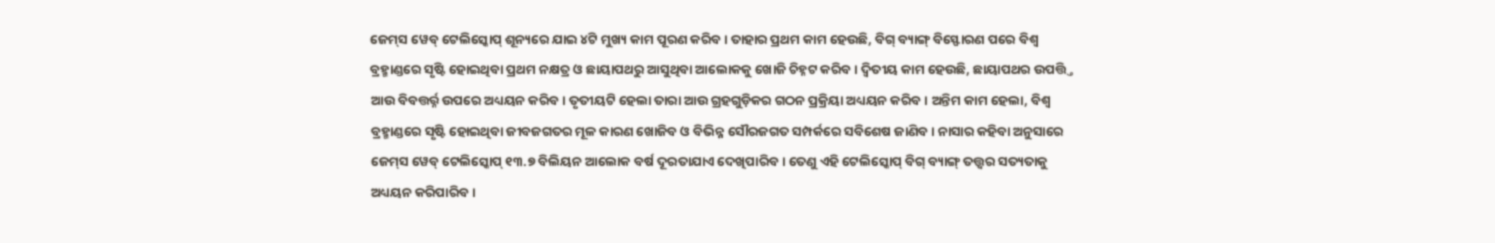ଜେମ୍‌ସ ୱେବ୍‌ ଟେଲିସ୍କୋପ୍‌ ଶୂନ୍ୟରେ ଯାଇ ୪ଟି ମୁଖ୍ୟ କାମ ପୂରଣ କରିବ। ତାହାର ପ୍ରଥମ କାମ ହେଉଛି, ବିଗ୍‌ ବ୍ୟାଙ୍ଗ୍‌ ବିସ୍ଫୋରଣ ପରେ ବିଶ୍ୱ ବ୍ରହ୍ମାଣ୍ଡରେ ସୃଷ୍ଟି ହୋଇଥିବା ପ୍ରଥମ ନକ୍ଷତ୍ର ଓ ଛାୟାପଥରୁ ଆସୁଥିବା ଆଲୋକକୁ ଖୋଜି ଚିହ୍ନଟ କରିବ। ଦ୍ୱିତୀୟ କାମ ହେଉଛି, ଛାୟାପଥର ଉପତ୍ତ୍ତି ଆଉ ବିବତ୍ତର୍ର୍ନ ଉପରେ ଅଧ୍ୟୟନ କରିବ। ତୃତୀୟଟି ହେଲା ତାରା ଆଉ ଗ୍ରହଗୁଡ଼ିକର ଗଠନ ପ୍ରକ୍ରିୟା ଅଧ୍ୟୟନ କରିବ। ଅନ୍ତିମ କାମ ହେଲା, ବିଶ୍ୱ ବ୍ରହ୍ମାଣ୍ଡରେ ସୃଷ୍ଟି ହୋଇଥିବା ଜୀବଜଗତର ମୂଳ କାରଣ ଖୋଜିବ ଓ ବିଭିନ୍ନ ସୌରଜଗତ ସମ୍ପର୍କରେ ସବିଶେଷ ଜାଣିବ। ନାସାର କହିବା ଅନୁସାରେ ଜେମ୍‌ସ ୱେବ୍‌ ଟେଲିସ୍କୋପ୍‌ ୧୩.୭ ବିଲିୟନ ଆଲୋକ ବର୍ଷ ଦୂରତାଯାଏ ଦେଖିପାରିବ। ତେଣୁ ଏହି ଟେଲିସ୍କୋପ୍‌ ବିଗ୍‌ ବ୍ୟାଙ୍ଗ୍‌ ତତ୍ତ୍ୱର ସତ୍ୟତାକୁ ଅଧ୍ୟୟନ କରିପାରିବ।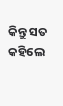କିନ୍ତୁ ସତ କହିଲେ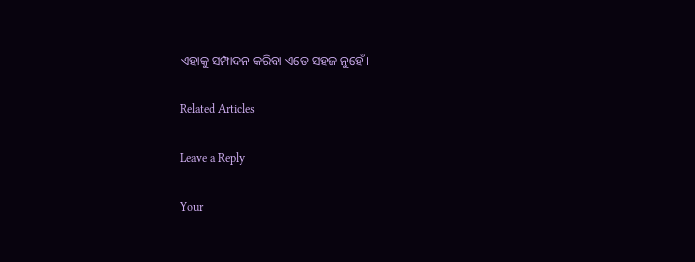ଏହାକୁ ସମ୍ପାଦନ କରିବା ଏତେ ସହଜ ନୁହେଁ।

Related Articles

Leave a Reply

Your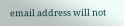email address will not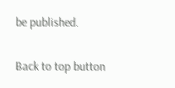be published.

Back to top button